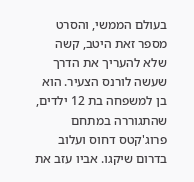בעולם הממשי, והסרט מספר זאת היטב, קשה שלא להעריך את הדרך שעשה לורנס הצעיר. הוא בן למשפחה בת 12 ילדים, שהתגוררה במתחם פרוג'קטס דחוס ועלוב בדרום שיקגו. אביו עזב את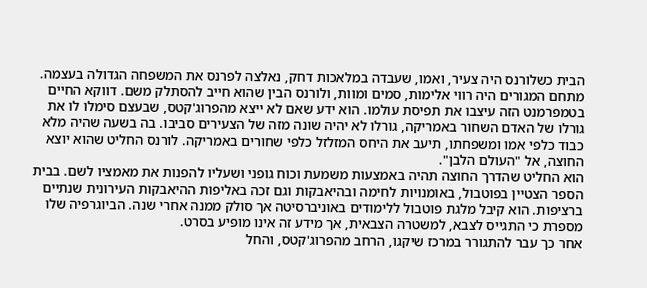הבית כשלורנס היה צעיר, ואמו, שעבדה במלאכות דחק, נאלצה לפרנס את המשפחה הגדולה בעצמה.
מתחם המגורים היה רווי אלימות, סמים ומוות, ולורנס הבין שהוא חייב להסתלק משם. דווקא החיים בטמפרמנט הזה עיצבו את תפיסת עולמו. הוא ידע שאם לא ייצא מהפרוג'קטס, שבעצם סימלו לו את גורלו של האדם השחור באמריקה, גורלו לא יהיה שונה מזה של הצעירים סביבו. בה בשעה שהיה מלא כבוד כלפי אמו ומשפחתו, תיעב את היחס המזלזל כלפי שחורים באמריקה. לורנס החליט שהוא יוצא החוצה, אל "העולם הלבן".
הוא החליט שהדרך החוצה תהיה באמצעות משמעת וכוח גופני ושעליו להפנות את מאמציו לשם. בבית הספר הצטיין בפוטבול, באומנויות לחימה ובהיאבקות וגם זכה באליפות ההיאבקות העירונית שנתיים ברציפות. הוא קיבל מלגת פוטבול ללימודים באוניברסיטה אך סולק ממנה אחרי שנה. הביוגרפיה שלו מספרת כי התגייס לצבא, למשטרה הצבאית, אך מידע זה אינו מופיע בסרט.
אחר כך עבר להתגורר במרכז שיקגו, הרחב מהפרוג'קטס, והחל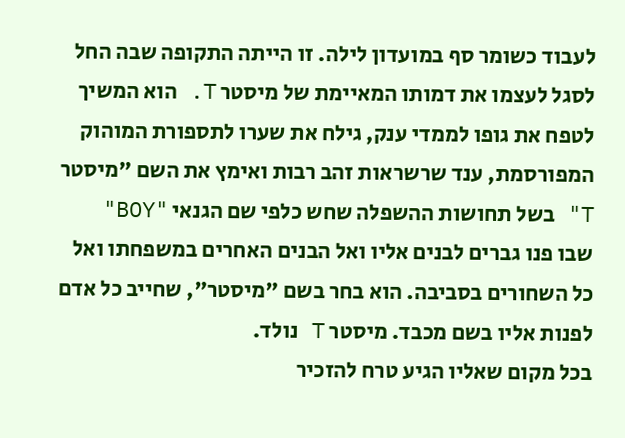לעבוד כשומר סף במועדון לילה. זו הייתה התקופה שבה החל לסגל לעצמו את דמותו המאיימת של מיסטר T. הוא המשיך לטפח את גופו לממדי ענק, גילח את שערו לתספורת המוהוק המפורסמת, ענד שרשראות זהב רבות ואימץ את השם "מיסטר T" בשל תחושות ההשפלה שחש כלפי שם הגנאי "BOY" שבו פנו גברים לבנים אליו ואל הבנים האחרים במשפחתו ואל כל השחורים בסביבה. הוא בחר בשם "מיסטר", שחייב כל אדם לפנות אליו בשם מכבד. מיסטר T נולד.
בכל מקום שאליו הגיע טרח להזכיר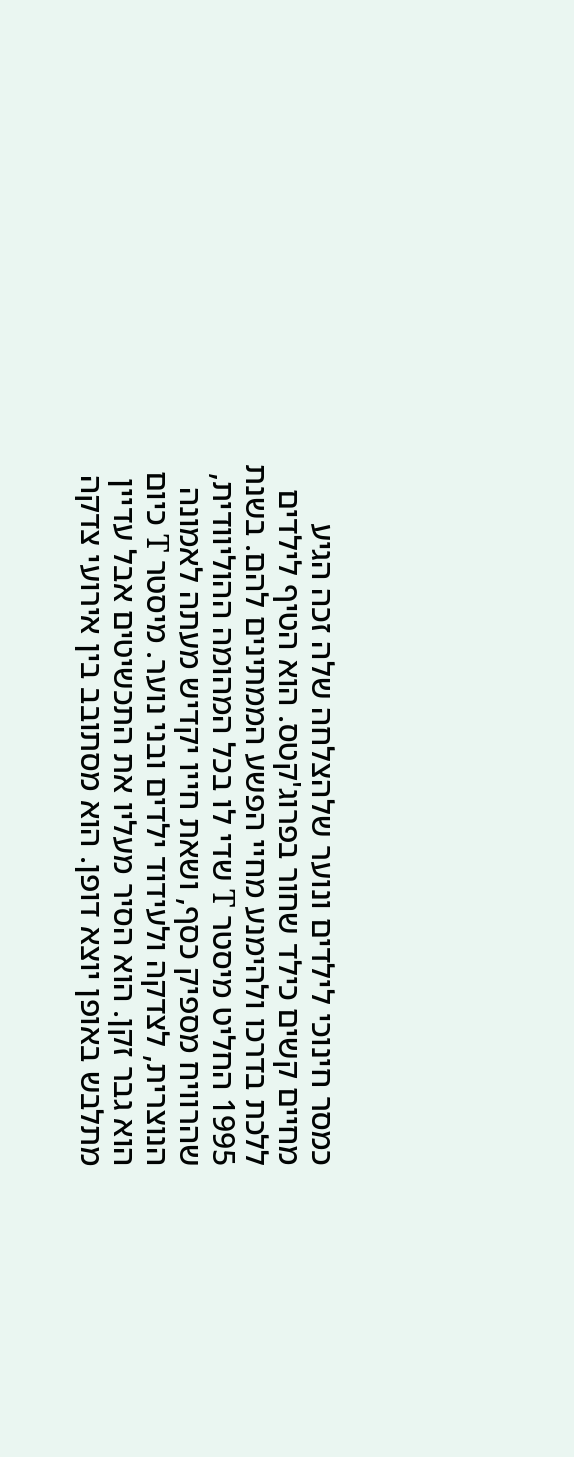כמסר חינוכי לילדים ונוער שלהצלחה שלה זכה הגיע מחיים קשים כילד שחור בפרוג'קטס. הוא הטיף לילדים ללכת בדרכו ולהימנע מחיי הפשע הממתינים להם. בשנת 1995 החליט מיסטר T שדי לו בכל המהומה ההוליוודית, שהרוויח מספיק כסף, ושאת חייו יקדיש מעתה לאמונה הנוצרית, לצדקה ולעידוד ילדים ובני נוער. מיסטר T כיום הוא גבר זקן. הוא הסיר מעליו את התכשיטים אבל עדיין מתלבש באופן יוצא דופן. הוא מסתובב בין אירועי צדקה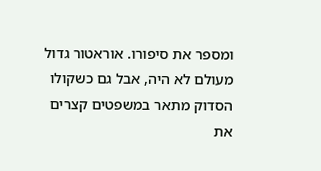ומספר את סיפורו. אוראטור גדול מעולם לא היה, אבל גם כשקולו הסדוק מתאר במשפטים קצרים את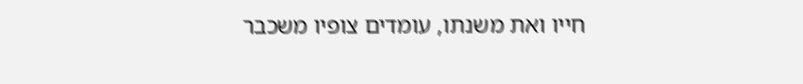חייו ואת משנתו, עומדים צופיו משכבר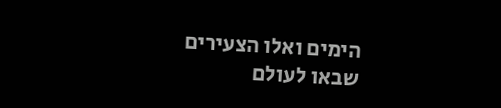הימים ואלו הצעירים שבאו לעולם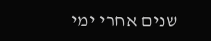שנים אחרי ימי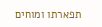תפארתו ומוחים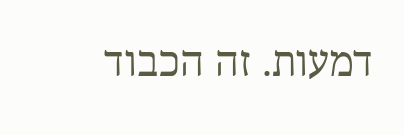דמעות. זה הכבוד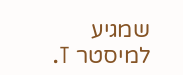שמגיע למיסטר T.